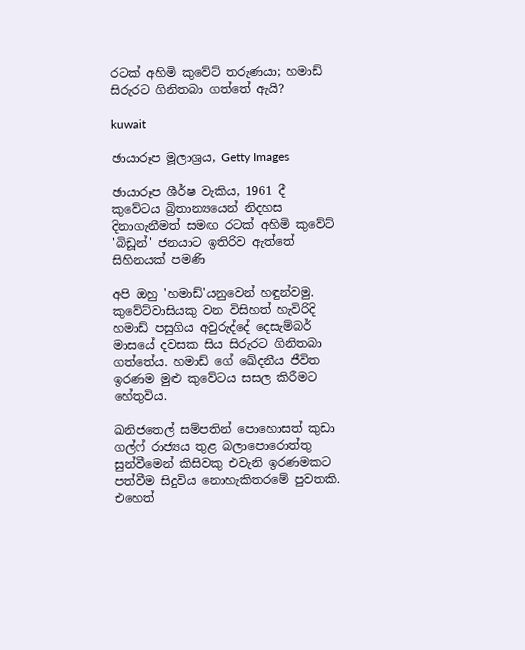රටක් අහිමි කුවේට් තරුණයා; හමාඩ් සිරුරට ගිනිතබා ගත්තේ ඇයි?

kuwait

ඡායාරූප මූලාශ්‍රය, Getty Images

ඡායාරූප ශීර්ෂ වැකිය, 1961 දී කුවේටය බ්‍රිතාන්‍යයෙන් නිදහස දිනාගැනීමත් සමඟ රටක් අහිමි කුවේට් 'බිඩූන්' ජනයාට ඉතිරිව ඇත්තේ සිහිනයක් පමණි

අපි ඔහු 'හමාඩ්'යනුවෙන් හඳුන්වමු. කුවේට්වාසියකු වන විසිහත් හැවිරිදි හමාඩ් පසුගිය අවුරුද්දේ දෙසැම්බර් මාසයේ දවසක සිය සිරුරට ගිනිතබා ගත්තේය. හමාඩ් ගේ ඛේදනීය ජීවිත ඉරණම මුළු කුවේටය සසල කිරීමට හේතුවිය.

ඛනිජතෙල් සම්පතින් පොහොසත් කුඩා ගල්ෆ් රාජ්‍යය තුළ බලාපොරොත්තු සුන්වීමෙන් කිසිවකු එවැනි ඉරණමකට පත්වීම සිදුවිය නොහැකිතරමේ පුවතකි. එහෙත්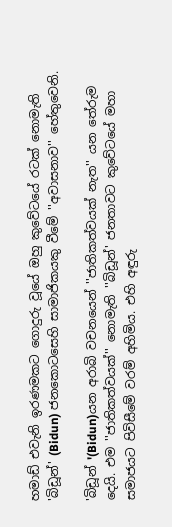හමාඩ් එවැනි ඉරණමකට ගොදුරු වූයේ ඔහු කුවේටයේ රටක් නොමැති 'බිඩූන්' (Bidun) ජනකොටසෙහි සාමාජිකයකු වීමේ ''අවාසනාව'' හේතුවෙනි.

'බිඩූන් '(Bidun)යන අරාබි වචනයෙන් ''ජාතිකත්වයක් නැත'' යන තේරුම දෙයි. එම ''ජාතිකත්වයක්'' නොමැති ''බිඩූන්' ජනතාවට කුවේටයේ මහා සමාජයට පිවිසීමේ වරම් අහිමිය. එහි අඳුරු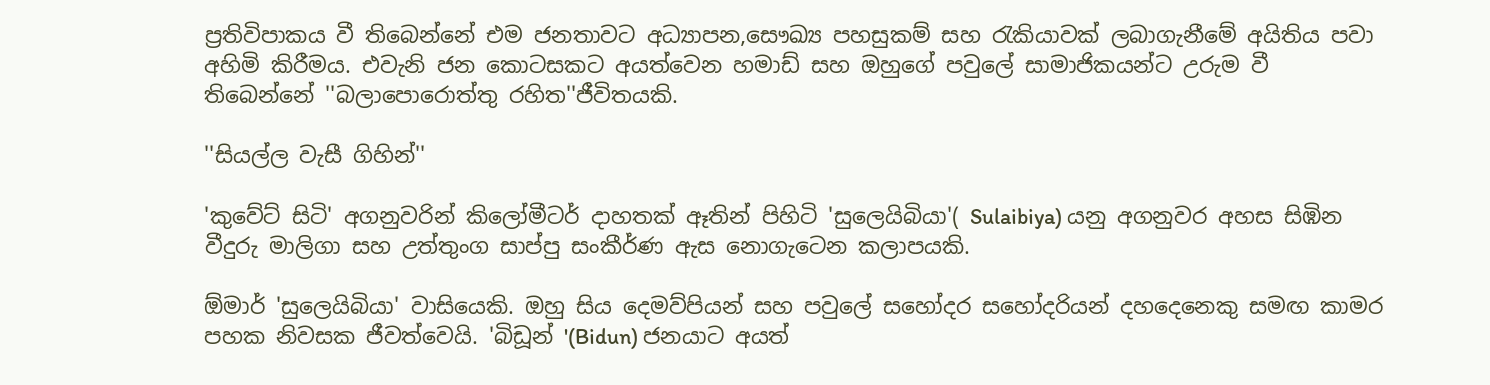ප්‍රතිවිපාකය වී තිබෙන්නේ එම ජනතාවට අධ්‍යාපන,සෞඛ්‍ය පහසුකම් සහ රැකියාවක් ලබාගැනීමේ අයිතිය පවා අහිමි කිරීමය. එවැනි ජන කොටසකට අයත්වෙන හමාඩ් සහ ඔහුගේ පවුලේ සාමාජිකයන්ට උරුම වී තිබෙන්නේ ''බලාපොරොත්තු රහිත''ජීවිතයකි.

''සියල්ල වැසී ගිහින්''

'කුවේට් සිටි' අගනුවරින් කිලෝමීටර් දාහතක් ඈතින් පිහිටි 'සුලෙයිබියා'( Sulaibiya) යනු අගනුවර අහස සිඹින වීදුරු මාලිගා සහ උත්තුංග සාප්පු සංකීර්ණ ඇස නොගැටෙන කලාපයකි.

ඕමාර් 'සුලෙයිබියා' වාසියෙකි. ඔහු සිය දෙමව්පියන් සහ පවුලේ සහෝදර සහෝදරියන් දහදෙනෙකු සමඟ කාමර පහක නිවසක ජීවත්වෙයි. 'බිඩූන් '(Bidun) ජනයාට අයත්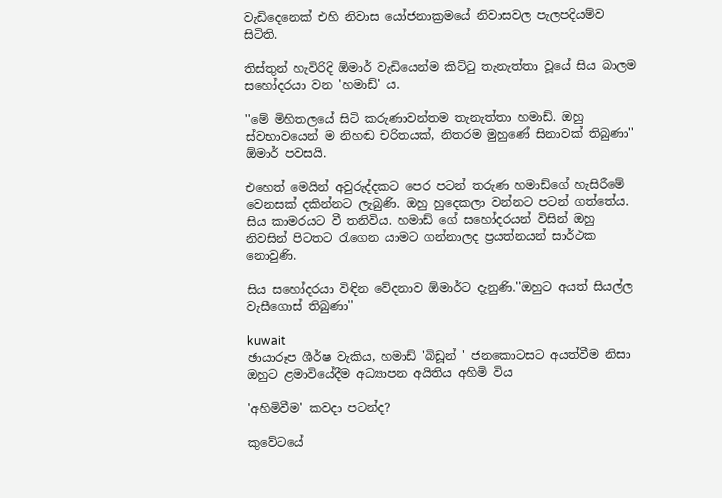වැඩිදෙනෙක් එහි නිවාස යෝජනාක්‍රමයේ නිවාසවල පැලපදියම්ව සිටිති.

තිස්තුන් හැවිරිදි ඕමාර් වැඩියෙන්ම කිට්ටු තැනැත්තා වූයේ සිය බාලම සහෝදරයා වන 'හමාඩ්' ය.

''මේ මිහිතලයේ සිටි කරුණාවන්තම තැනැත්තා හමාඩ්. ඔහු ස්වභාවයෙන් ම නිහඬ චරිතයක්, නිතරම මුහුණේ සිනාවක් තිබුණා'' ඕමාර් පවසයි.

එහෙත් මෙයින් අවුරුද්දකට පෙර පටන් තරුණ හමාඩ්ගේ හැසිරීමේ වෙනසක් දකින්නට ලැබුණි. ඔහු හුදෙකලා වන්නට පටන් ගත්තේය. සිය කාමරයට වී තනිවිය. හමාඩ් ගේ සහෝදරයන් විසින් ඔහු නිවසින් පිටතට රැගෙන යාමට ගන්නාලද ප්‍රයත්නයන් සාර්ථක නොවුණි.

සිය සහෝදරයා විඳින වේදනාව ඕමාර්ට දැනුණි.''ඔහුට අයත් සියල්ල වැසීගොස් තිබුණා''

kuwait
ඡායාරූප ශීර්ෂ වැකිය, හමාඩ් 'බිඩූන් ' ජනකොටසට අයත්වීම නිසා ඔහුට ළමාවියේදීම අධ්‍යාපන අයිතිය අහිමි විය

'අහිමිවීම' කවදා පටන්ද?

කුවේටයේ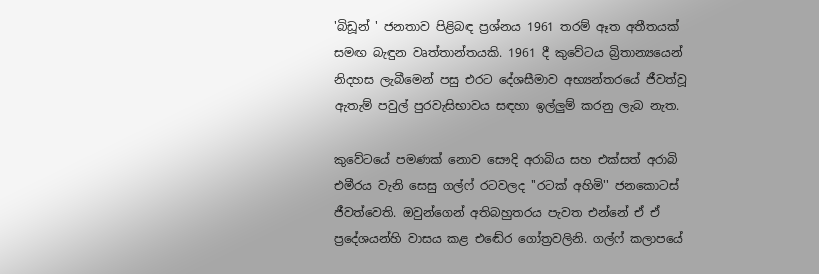'බිඩූන් ' ජනතාව පිළිබඳ ප්‍රශ්නය 1961 තරම් ඈත අතීතයක් සමඟ බැඳුන වෘත්තාන්තයකි. 1961 දී කුවේටය බ්‍රිතාන්‍යයෙන් නිදහස ලැබීමෙන් පසු එරට දේශසීමාව අභ්‍යන්තරයේ ජීවත්වූ ඇතැම් පවුල් පුරවැසිභාවය සඳහා ඉල්ලුම් කරනු ලැබ නැත.

කුවේටයේ පමණක් නොව සෞදි අරාබිය සහ එක්සත් අරාබි එමීරය වැනි සෙසු ගල්ෆ් රටවලද ''රටක් අහිමි'' ජනකොටස් ජීවත්වෙති. ඔවුන්ගෙන් අතිබහුතරය පැවත එන්නේ ඒ ඒ ප්‍රදේශයන්හි වාසය කළ එඬේර ගෝත්‍රවලිනි. ගල්ෆ් කලාපයේ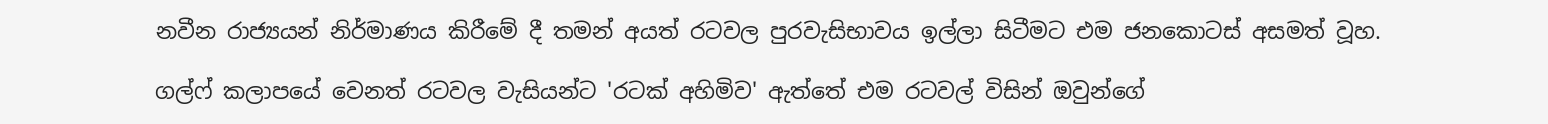නවීන රාජ්‍යයන් නිර්මාණය කිරීමේ දී තමන් අයත් රටවල පුරවැසිභාවය ඉල්ලා සිටීමට එම ජනකොටස් අසමත් වූහ.

ගල්ෆ් කලාපයේ වෙනත් රටවල වැසියන්ට 'රටක් අහිමිව' ඇත්තේ එම රටවල් විසින් ඔවුන්ගේ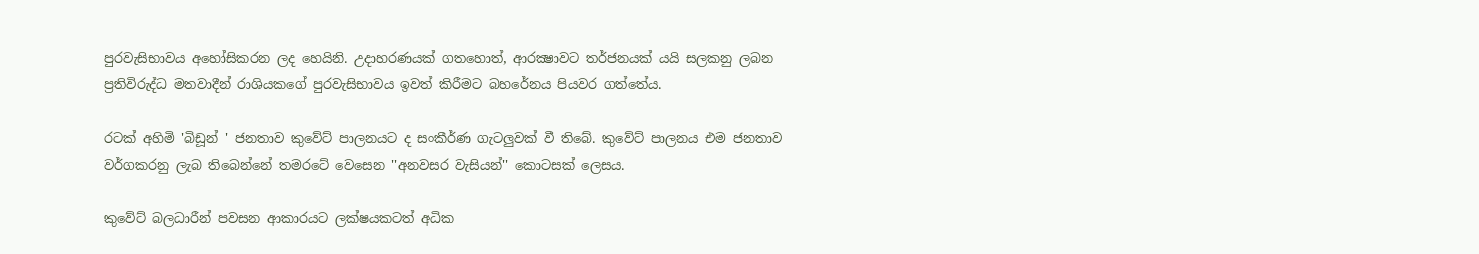පුරවැසිභාවය අහෝසිකරන ලද හෙයිනි. උදාහරණයක් ගතහොත්, ආරක්‍ෂාවට තර්ජනයක් යයි සලකනු ලබන ප්‍රතිවිරුද්ධ මතවාදීන් රාශියකගේ පුරවැසිභාවය ඉවත් කිරීමට බහරේනය පියවර ගත්තේය.

රටක් අහිමි 'බිඩූන් ' ජනතාව කුවේට් පාලනයට ද සංකීර්ණ ගැටලුවක් වී තිබේ. කුවේට් පාලනය එම ජනතාව වර්ගකරනු ලැබ තිබෙන්නේ තමරටේ වෙසෙන ''අනවසර වැසියන්'' කොටසක් ලෙසය.

කුවේට් බලධාරීන් පවසන ආකාරයට ලක්ෂයකටත් අධික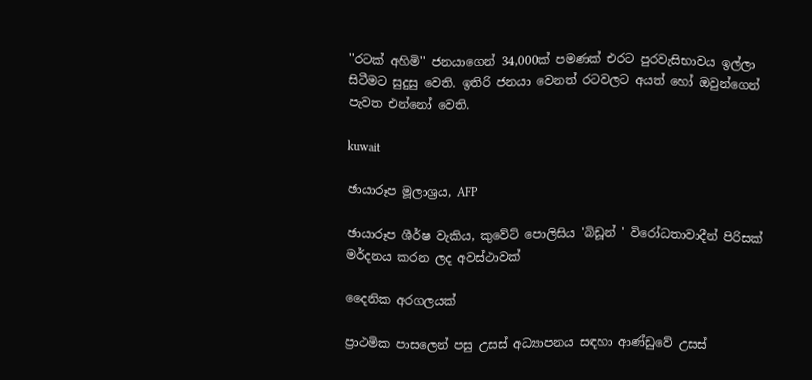''රටක් අහිමි'' ජනයාගෙන් 34,000ක් පමණක් එරට පුරවැසිභාවය ඉල්ලා සිටීමට සුදුසු වෙති. ඉතිරි ජනයා වෙනත් රටවලට අයත් හෝ ඔවුන්ගෙන් පැවත එන්නෝ වෙති.

kuwait

ඡායාරූප මූලාශ්‍රය, AFP

ඡායාරූප ශීර්ෂ වැකිය, කුවේට් පොලිසිය 'බිඩූන් ' විරෝධතාවාදීන් පිරිසක් මර්දනය කරන ලද අවස්ථාවක්

දෛනික අරගලයක්

ප්‍රාථමික පාසලෙන් පසු උසස් අධ්‍යාපනය සඳහා ආණ්ඩුවේ උසස්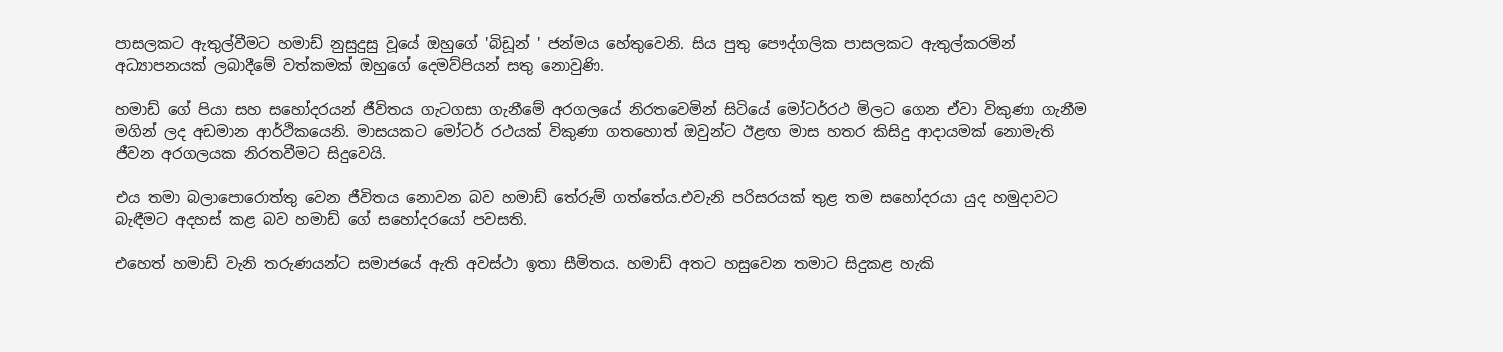පාසලකට ඇතුල්වීමට හමාඩ් නුසුදුසු වූයේ ඔහුගේ 'බිඩූන් ' ජන්මය හේතුවෙනි. සිය පුතු පෞද්ගලික පාසලකට ඇතුල්කරමින් අධ්‍යාපනයක් ලබාදීමේ වත්කමක් ඔහුගේ දෙමව්පියන් සතු නොවුණි.

හමාඩ් ගේ පියා සහ සහෝදරයන් ජීවිතය ගැටගසා ගැනීමේ අරගලයේ නිරතවෙමින් සිටියේ මෝටර්රථ මිලට ගෙන ඒවා විකුණා ගැනීම මගින් ලද අඩමාන ආර්ථිකයෙනි. මාසයකට මෝටර් රථයක් විකුණා ගතහොත් ඔවුන්ට ඊළඟ මාස හතර කිසිදු ආදායමක් නොමැති ජීවන අරගලයක නිරතවීමට සිදුවෙයි.

එය තමා බලාපොරොත්තු වෙන ජීවිතය නොවන බව හමාඩ් තේරුම් ගත්තේය.එවැනි පරිසරයක් තුළ තම සහෝදරයා යුද හමුදාවට බැඳීමට අදහස් කළ බව හමාඩ් ගේ සහෝදරයෝ පවසති.

එහෙත් හමාඩ් වැනි තරුණයන්ට සමාජයේ ඇති අවස්ථා ඉතා සීමිතය. හමාඩ් අතට හසුවෙන තමාට සිදුකළ හැකි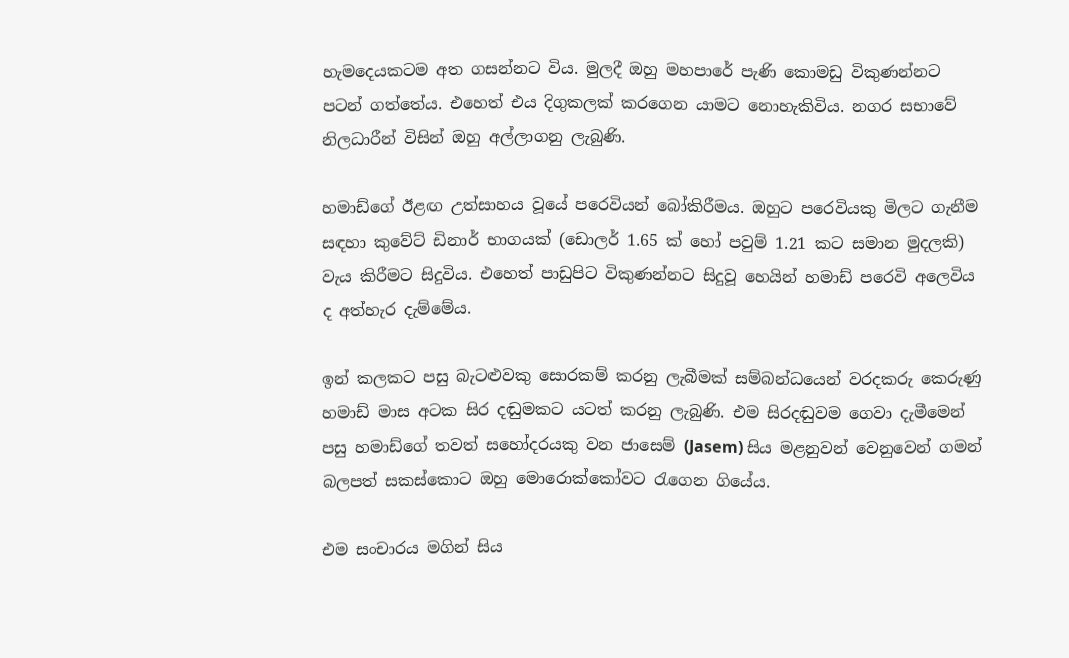හැමදෙයකටම අත ගසන්නට විය. මුලදී ඔහු මහපාරේ පැණි කොමඩු විකුණන්නට පටන් ගත්තේය. එහෙත් එය දිගුකලක් කරගෙන යාමට නොහැකිවිය. නගර සභාවේ නිලධාරීන් විසින් ඔහු අල්ලාගනු ලැබුණි.

හමාඩ්ගේ ඊළඟ උත්සාහය වූයේ පරෙවියන් බෝකිරීමය. ඔහුට පරෙවියකු මිලට ගැනීම සඳහා කුවේට් ඩිනාර් භාගයක් (ඩොලර් 1.65 ක් හෝ පවුම් 1.21 කට සමාන මුදලකි) වැය කිරීමට සිදුවිය. එහෙත් පාඩුපිට විකුණන්නට සිදුවූ හෙයින් හමාඩ් පරෙවි අලෙවිය ද අත්හැර දැම්මේය.

ඉන් කලකට පසු බැටළුවකු සොරකම් කරනු ලැබීමක් සම්බන්ධයෙන් වරදකරු කෙරුණු හමාඩ් මාස අටක සිර දඬුමකට යටත් කරනු ලැබුණි. එම සිරදඬුවම ගෙවා දැමීමෙන් පසු හමාඩ්ගේ තවත් සහෝදරයකු වන ජාසෙම් (Jasem) සිය මළනුවන් වෙනුවෙන් ගමන් බලපත් සකස්කොට ඔහු මොරොක්කෝවට රැගෙන ගියේය.

එම සංචාරය මගින් සිය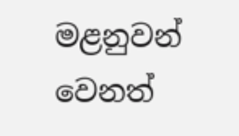මළනුවන් වෙනත්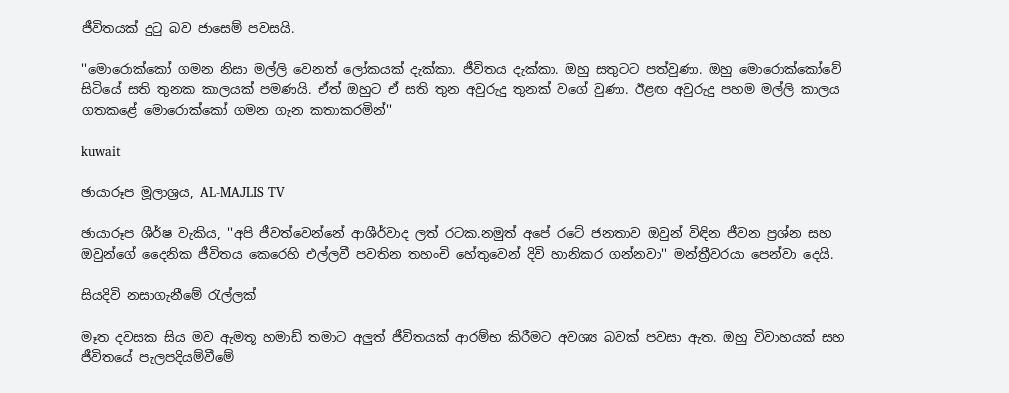ජීවිතයක් දුටු බව ජාසෙම් පවසයි.

''මොරොක්කෝ ගමන නිසා මල්ලි වෙනත් ලෝකයක් දැක්කා. ජීවිතය දැක්කා. ඔහු සතුටට පත්වුණා. ඔහු මොරොක්කෝවේ සිටියේ සති තුනක කාලයක් පමණයි. ඒත් ඔහුට ඒ සති තුන අවුරුදු තුනක් වගේ වුණා. ඊළඟ අවුරුදු පහම මල්ලි කාලය ගතකළේ මොරොක්කෝ ගමන ගැන කතාකරමින්''

kuwait

ඡායාරූප මූලාශ්‍රය, AL-MAJLIS TV

ඡායාරූප ශීර්ෂ වැකිය, ''අපි ජීවත්වෙන්නේ ආශීර්වාද ලත් රටක.නමුත් අපේ රටේ ජනතාව ඔවුන් විඳින ජීවන ප්‍රශ්න සහ ඔවුන්ගේ දෛනික ජීවිතය කෙරෙහි එල්ලවී පවතින තහංචි හේතුවෙන් දිවි හානිකර ගන්නවා'' මන්ත්‍රීවරයා පෙන්වා දෙයි.

සියදිවි නසාගැනීමේ රැල්ලක්

මෑත දවසක සිය මව ඇමතූ හමාඩ් තමාට අලුත් ජීවිතයක් ආරම්භ කිරීමට අවශ්‍ය බවක් පවසා ඇත. ඔහු විවාහයක් සහ ජීවිතයේ පැලපදියම්වීමේ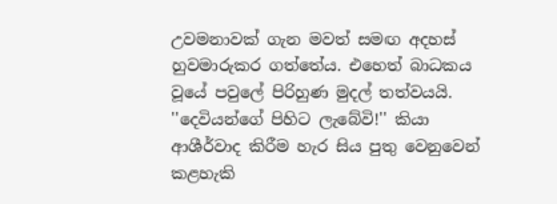උවමනාවක් ගැන මවත් සමඟ අදහස් හුවමාරුකර ගත්තේය. එහෙත් බාධකය වූයේ පවුලේ පිරිහුණ මුදල් තත්වයයි. ''දෙවියන්ගේ පිහිට ලැබේවි!'' කියා ආශීර්වාද කිරීම හැර සිය පුතු වෙනුවෙන් කළහැකි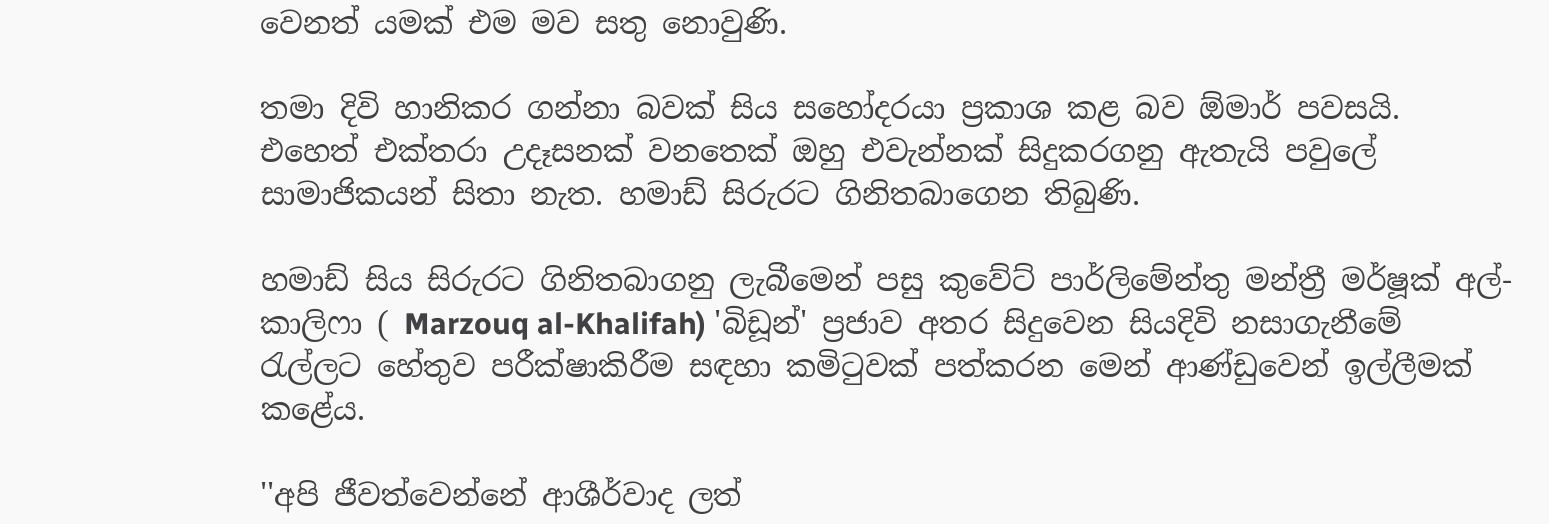වෙනත් යමක් එම මව සතු නොවුණි.

තමා දිවි හානිකර ගන්නා බවක් සිය සහෝදරයා ප්‍රකාශ කළ බව ඕමාර් පවසයි. එහෙත් එක්තරා උදෑසනක් වනතෙක් ඔහු එවැන්නක් සිදුකරගනු ඇතැයි පවුලේ සාමාජිකයන් සිතා නැත. හමාඩ් සිරුරට ගිනිතබාගෙන තිබුණි.

හමාඩ් සිය සිරුරට ගිනිතබාගනු ලැබීමෙන් පසු කුවේට් පාර්ලිමේන්තු මන්ත්‍රී මර්ෂූක් අල්-කාලිෆා ( Marzouq al-Khalifah) 'බිඩූන්' ප්‍රජාව අතර සිදුවෙන සියදිවි නසාගැනීමේ රැල්ලට හේතුව පරීක්ෂාකිරීම සඳහා කමිටුවක් පත්කරන මෙන් ආණ්ඩුවෙන් ඉල්ලීමක් කළේය.

''අපි ජීවත්වෙන්නේ ආශීර්වාද ලත්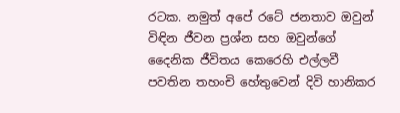රටක. නමුත් අපේ රටේ ජනතාව ඔවුන් විඳින ජීවන ප්‍රශ්න සහ ඔවුන්ගේ දෛනික ජීවිතය කෙරෙහි එල්ලවී පවතින තහංචි හේතුවෙන් දිවි හානිකර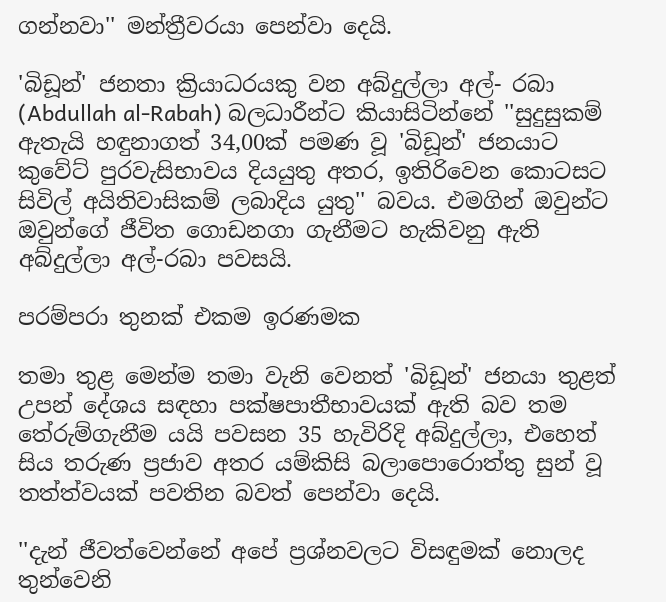ගන්නවා'' මන්ත්‍රීවරයා පෙන්වා දෙයි.

'බිඩූන්' ජනතා ක්‍රියාධරයකු වන අබ්දුල්ලා අල්- රබා (Abdullah al-Rabah) බලධාරීන්ට කියාසිටින්නේ ''සුදුසුකම් ඇතැයි හඳුනාගත් 34,00ක් පමණ වූ 'බිඩූන්' ජනයාට කුවේට් පුරවැසිභාවය දියයුතු අතර, ඉතිරිවෙන කොටසට සිවිල් අයිතිවාසිකම් ලබාදිය යුතු'' බවය. එමගින් ඔවුන්ට ඔවුන්ගේ ජීවිත ගොඩනගා ගැනීමට හැකිවනු ඇති අබ්දුල්ලා අල්-රබා පවසයි.

පරම්පරා තුනක් එකම ඉරණමක

තමා තුළ මෙන්ම තමා වැනි වෙනත් 'බිඩූන්' ජනයා තුළත් උපන් දේශය සඳහා පක්ෂපාතීභාවයක් ඇති බව තම තේරුම්ගැනීම යයි පවසන 35 හැවිරිදි අබ්දුල්ලා, එහෙත් සිය තරුණ ප්‍රජාව අතර යම්කිසි බලාපොරොත්තු සුන් වූ තත්ත්වයක් පවතින බවත් පෙන්වා දෙයි.

''දැන් ජීවත්වෙන්නේ අපේ ප්‍රශ්නවලට විසඳුමක් නොලද තුන්වෙනි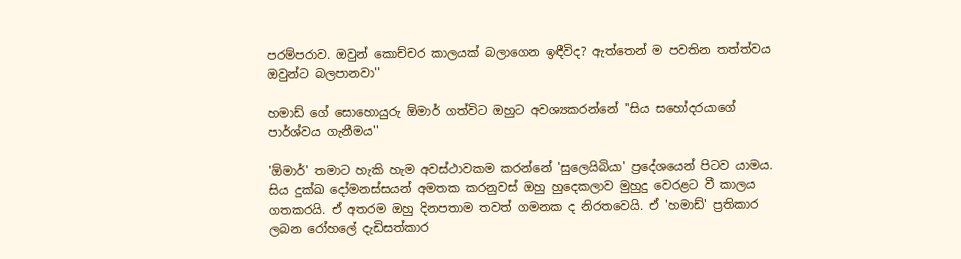පරම්පරාව. ඔවුන් කොච්චර කාලයක් බලාගෙන ඉඳීවිද? ඇත්තෙන් ම පවතින තත්ත්වය ඔවුන්ට බලපානවා''

හමාඩ් ගේ සොහොයුරු ඕමාර් ගත්විට ඔහුට අවශ්‍යකරන්නේ ''සිය සහෝදරයාගේ පාර්ශ්වය ගැනීමය''

'ඕමාර්' තමාට හැකි හැම අවස්ථාවකම කරන්නේ 'සුලෙයිබියා' ප්‍රදේශයෙන් පිටව යාමය. සිය දුක්ඛ දෝමනස්සයන් අමතක කරනුවස් ඔහු හුදෙකලාව මුහුදු වෙරළට වී කාලය ගතකරයි. ඒ අතරම ඔහු දිනපතාම තවත් ගමනක ද නිරතවෙයි. ඒ 'හමාඩ්' ප්‍රතිකාර ලබන රෝහලේ දැඩිසත්කාර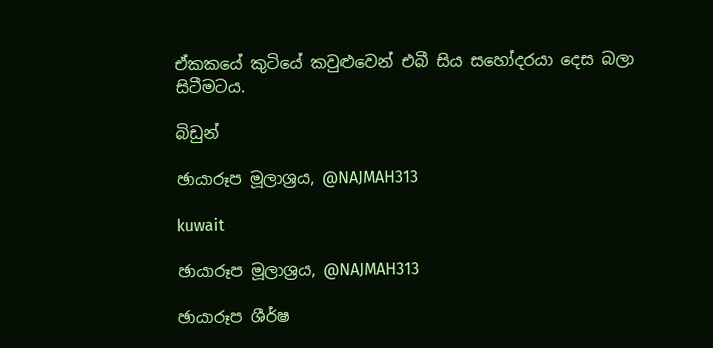ඒකකයේ කුටියේ කවුළුවෙන් එබී සිය සහෝදරයා දෙස බලා සිටීමටය.

බිඩුන්

ඡායාරූප මූලාශ්‍රය, @NAJMAH313

kuwait

ඡායාරූප මූලාශ්‍රය, @NAJMAH313

ඡායාරූප ශීර්ෂ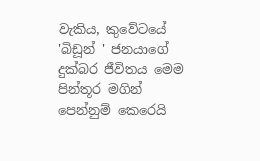වැකිය, කුවේටයේ 'බිඩූන් ' ජනයාගේ දුක්බර ජීවිතය මෙම පින්තූර මගින් පෙන්නුම් කෙරෙයි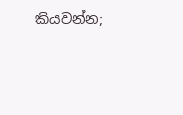කියවන්න;